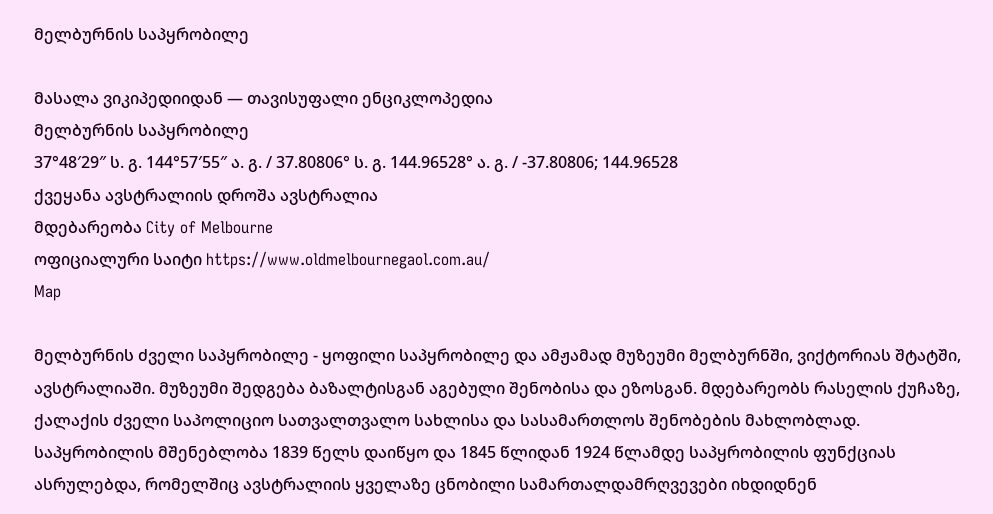მელბურნის საპყრობილე

მასალა ვიკიპედიიდან — თავისუფალი ენციკლოპედია
მელბურნის საპყრობილე
37°48′29″ ს. გ. 144°57′55″ ა. გ. / 37.80806° ს. გ. 144.96528° ა. გ. / -37.80806; 144.96528
ქვეყანა ავსტრალიის დროშა ავსტრალია
მდებარეობა City of Melbourne
ოფიციალური საიტი https://www.oldmelbournegaol.com.au/
Map

მელბურნის ძველი საპყრობილე - ყოფილი საპყრობილე და ამჟამად მუზეუმი მელბურნში, ვიქტორიას შტატში, ავსტრალიაში. მუზეუმი შედგება ბაზალტისგან აგებული შენობისა და ეზოსგან. მდებარეობს რასელის ქუჩაზე, ქალაქის ძველი საპოლიციო სათვალთვალო სახლისა და სასამართლოს შენობების მახლობლად. საპყრობილის მშენებლობა 1839 წელს დაიწყო და 1845 წლიდან 1924 წლამდე საპყრობილის ფუნქციას ასრულებდა, რომელშიც ავსტრალიის ყველაზე ცნობილი სამართალდამრღვევები იხდიდნენ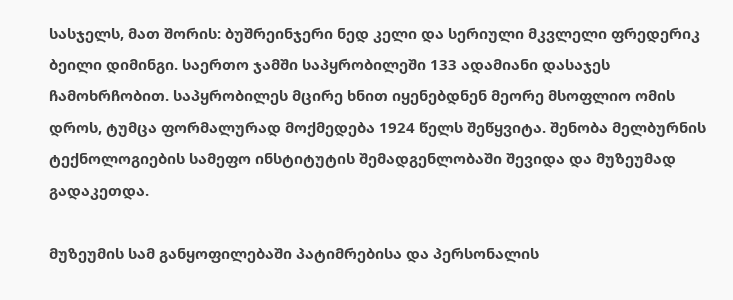სასჯელს, მათ შორის: ბუშრეინჯერი ნედ კელი და სერიული მკვლელი ფრედერიკ ბეილი დიმინგი. საერთო ჯამში საპყრობილეში 133 ადამიანი დასაჯეს ჩამოხრჩობით. საპყრობილეს მცირე ხნით იყენებდნენ მეორე მსოფლიო ომის დროს, ტუმცა ფორმალურად მოქმედება 1924 წელს შეწყვიტა. შენობა მელბურნის ტექნოლოგიების სამეფო ინსტიტუტის შემადგენლობაში შევიდა და მუზეუმად გადაკეთდა.

მუზეუმის სამ განყოფილებაში პატიმრებისა და პერსონალის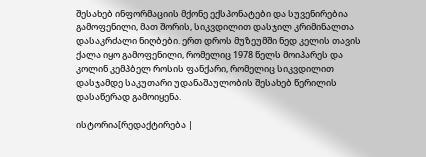შესახებ ინფორმაციის მქონე ექსპონატები და სუვენირებია გამოფენილი, მათ შორის, სიკვდილით დასჯილ კრიმინალთა დასაკრძალი ნიღბები. ერთ დროს მუზეუმში ნედ კელის თავის ქალა იყო გამოფენილი, რომელიც 1978 წელს მოიპარეს და კოლინ კემპბელ როსის ფანქარი, რომელიც სიკვდილით დასჯამდე საკუთარი უდანაშაულობის შესახებ წერილის დასაწერად გამოიყენა.

ისტორია[რედაქტირება |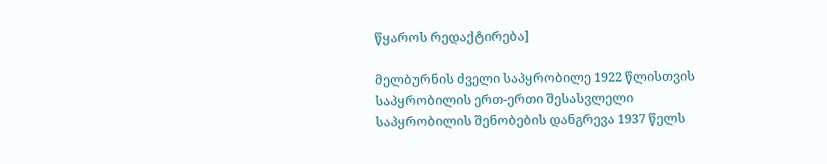წყაროს რედაქტირება]

მელბურნის ძველი საპყრობილე 1922 წლისთვის
საპყრობილის ერთ-ერთი შესასვლელი
საპყრობილის შენობების დანგრევა 1937 წელს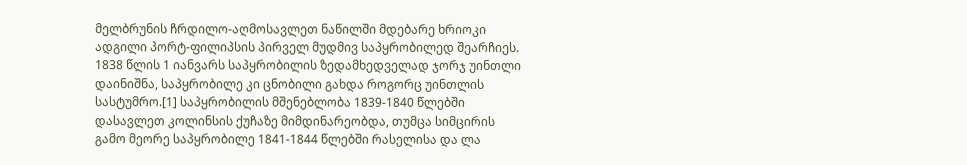მელბრუნის ჩრდილო-აღმოსავლეთ ნაწილში მდებარე ხრიოკი ადგილი პორტ-ფილიპსის პირველ მუდმივ საპყრობილედ შეარჩიეს. 1838 წლის 1 იანვარს საპყრობილის ზედამხედველად ჯორჯ უინთლი დაინიშნა, საპყრობილე კი ცნობილი გახდა როგორც უინთლის სასტუმრო.[1] საპყრობილის მშენებლობა 1839-1840 წლებში დასავლეთ კოლინსის ქუჩაზე მიმდინარეობდა, თუმცა სიმცირის გამო მეორე საპყრობილე 1841-1844 წლებში რასელისა და ლა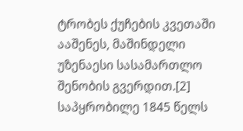ტრობეს ქუჩების კვეთაში ააშენეს, მაშინდელი უზენაესი სასამართლო შენობის გვერდით.[2] საპყრობილე 1845 წელს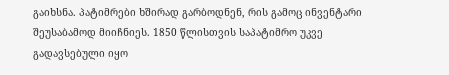გაიხსნა. პატიმრები ხშირად გარბოდნენ, რის გამოც ინვენტარი შეუსაბამოდ მიიჩნიეს. 1850 წლისთვის საპატიმრო უკვე გადავსებული იყო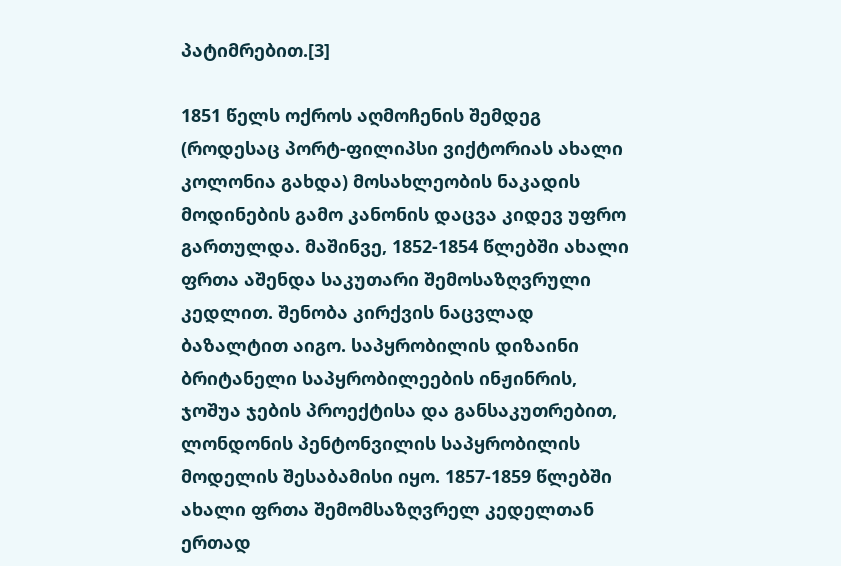პატიმრებით.[3]

1851 წელს ოქროს აღმოჩენის შემდეგ (როდესაც პორტ-ფილიპსი ვიქტორიას ახალი კოლონია გახდა) მოსახლეობის ნაკადის მოდინების გამო კანონის დაცვა კიდევ უფრო გართულდა. მაშინვე, 1852-1854 წლებში ახალი ფრთა აშენდა საკუთარი შემოსაზღვრული კედლით. შენობა კირქვის ნაცვლად ბაზალტით აიგო. საპყრობილის დიზაინი ბრიტანელი საპყრობილეების ინჟინრის, ჯოშუა ჯების პროექტისა და განსაკუთრებით, ლონდონის პენტონვილის საპყრობილის მოდელის შესაბამისი იყო. 1857-1859 წლებში ახალი ფრთა შემომსაზღვრელ კედელთან ერთად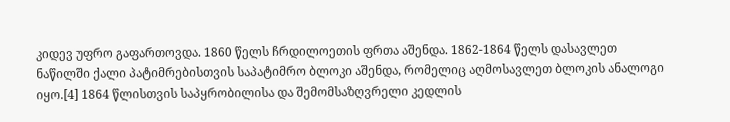კიდევ უფრო გაფართოვდა. 1860 წელს ჩრდილოეთის ფრთა აშენდა. 1862-1864 წელს დასავლეთ ნაწილში ქალი პატიმრებისთვის საპატიმრო ბლოკი აშენდა, რომელიც აღმოსავლეთ ბლოკის ანალოგი იყო.[4] 1864 წლისთვის საპყრობილისა და შემომსაზღვრელი კედლის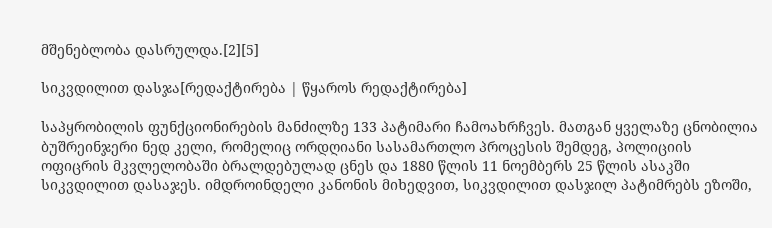მშენებლობა დასრულდა.[2][5]

სიკვდილით დასჯა[რედაქტირება | წყაროს რედაქტირება]

საპყრობილის ფუნქციონირების მანძილზე 133 პატიმარი ჩამოახრჩვეს. მათგან ყველაზე ცნობილია ბუშრეინჯერი ნედ კელი, რომელიც ორდღიანი სასამართლო პროცესის შემდეგ, პოლიციის ოფიცრის მკვლელობაში ბრალდებულად ცნეს და 1880 წლის 11 ნოემბერს 25 წლის ასაკში სიკვდილით დასაჯეს. იმდროინდელი კანონის მიხედვით, სიკვდილით დასჯილ პატიმრებს ეზოში,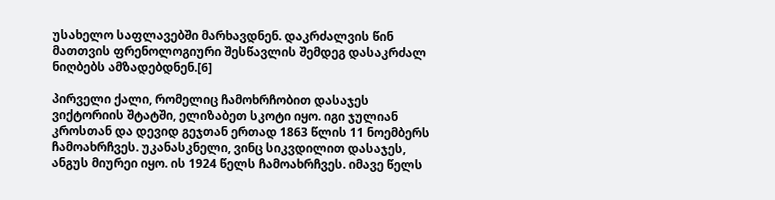უსახელო საფლავებში მარხავდნენ. დაკრძალვის წინ მათთვის ფრენოლოგიური შესწავლის შემდეგ დასაკრძალ ნიღბებს ამზადებდნენ.[6]

პირველი ქალი, რომელიც ჩამოხრჩობით დასაჯეს ვიქტორიის შტატში, ელიზაბეთ სკოტი იყო. იგი ჯულიან კროსთან და დევიდ გეჯთან ერთად 1863 წლის 11 ნოემბერს ჩამოახრჩვეს. უკანასკნელი, ვინც სიკვდილით დასაჯეს, ანგუს მიურეი იყო. ის 1924 წელს ჩამოახრჩვეს. იმავე წელს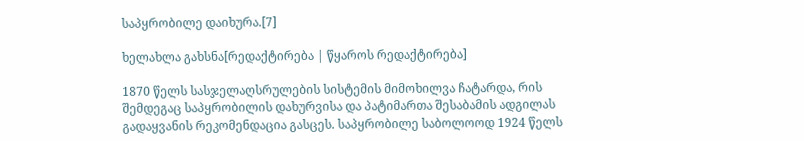საპყრობილე დაიხურა.[7]

ხელახლა გახსნა[რედაქტირება | წყაროს რედაქტირება]

1870 წელს სასჯელაღსრულების სისტემის მიმოხილვა ჩატარდა, რის შემდეგაც საპყრობილის დახურვისა და პატიმართა შესაბამის ადგილას გადაყვანის რეკომენდაცია გასცეს. საპყრობილე საბოლოოდ 1924 წელს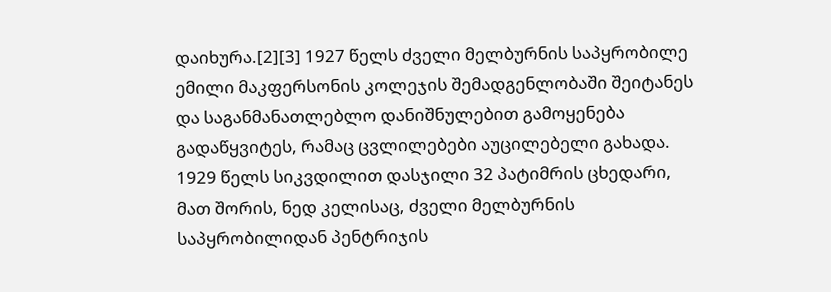დაიხურა.[2][3] 1927 წელს ძველი მელბურნის საპყრობილე ემილი მაკფერსონის კოლეჯის შემადგენლობაში შეიტანეს და საგანმანათლებლო დანიშნულებით გამოყენება გადაწყვიტეს, რამაც ცვლილებები აუცილებელი გახადა. 1929 წელს სიკვდილით დასჯილი 32 პატიმრის ცხედარი, მათ შორის, ნედ კელისაც, ძველი მელბურნის საპყრობილიდან პენტრიჯის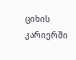ციხის კარიერში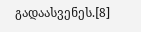გადაასვენეს.[8]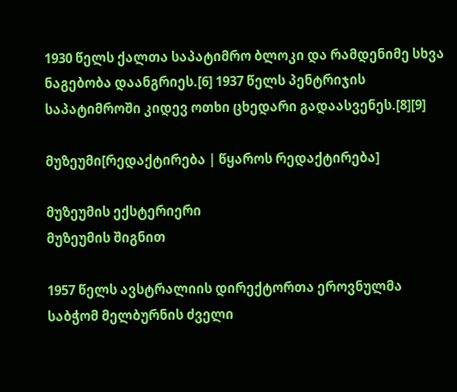1930 წელს ქალთა საპატიმრო ბლოკი და რამდენიმე სხვა ნაგებობა დაანგრიეს.[6] 1937 წელს პენტრიჯის საპატიმროში კიდევ ოთხი ცხედარი გადაასვენეს.[8][9]

მუზეუმი[რედაქტირება | წყაროს რედაქტირება]

მუზეუმის ექსტერიერი
მუზეუმის შიგნით

1957 წელს ავსტრალიის დირექტორთა ეროვნულმა საბჭომ მელბურნის ძველი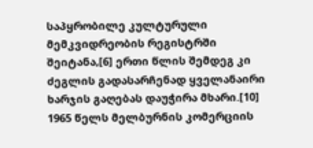საპყრობილე კულტურული მემკვიდრეობის რეგისტრში შეიტანა,[6] ერთი წლის შემდეგ კი ძეგლის გადასარჩენად ყველანაირი ხარჯის გაღებას დაუჭირა მხარი.[10] 1965 წელს მელბურნის კომერციის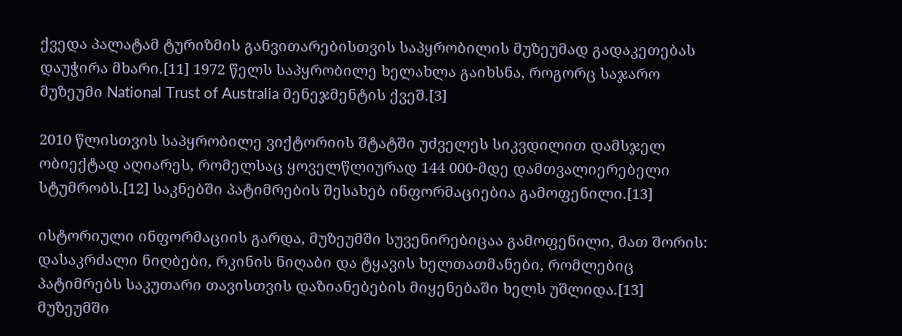ქვედა პალატამ ტურიზმის განვითარებისთვის საპყრობილის მუზეუმად გადაკეთებას დაუჭირა მხარი.[11] 1972 წელს საპყრობილე ხელახლა გაიხსნა, როგორც საჯარო მუზეუმი National Trust of Australia მენეჯმენტის ქვეშ.[3]

2010 წლისთვის საპყრობილე ვიქტორიის შტატში უძველეს სიკვდილით დამსჯელ ობიექტად აღიარეს, რომელსაც ყოველწლიურად 144 000-მდე დამთვალიერებელი სტუმრობს.[12] საკნებში პატიმრების შესახებ ინფორმაციებია გამოფენილი.[13]

ისტორიული ინფორმაციის გარდა, მუზეუმში სუვენირებიცაა გამოფენილი, მათ შორის: დასაკრძალი ნიღბები, რკინის ნიღაბი და ტყავის ხელთათმანები, რომლებიც პატიმრებს საკუთარი თავისთვის დაზიანებების მიყენებაში ხელს უშლიდა.[13] მუზეუმში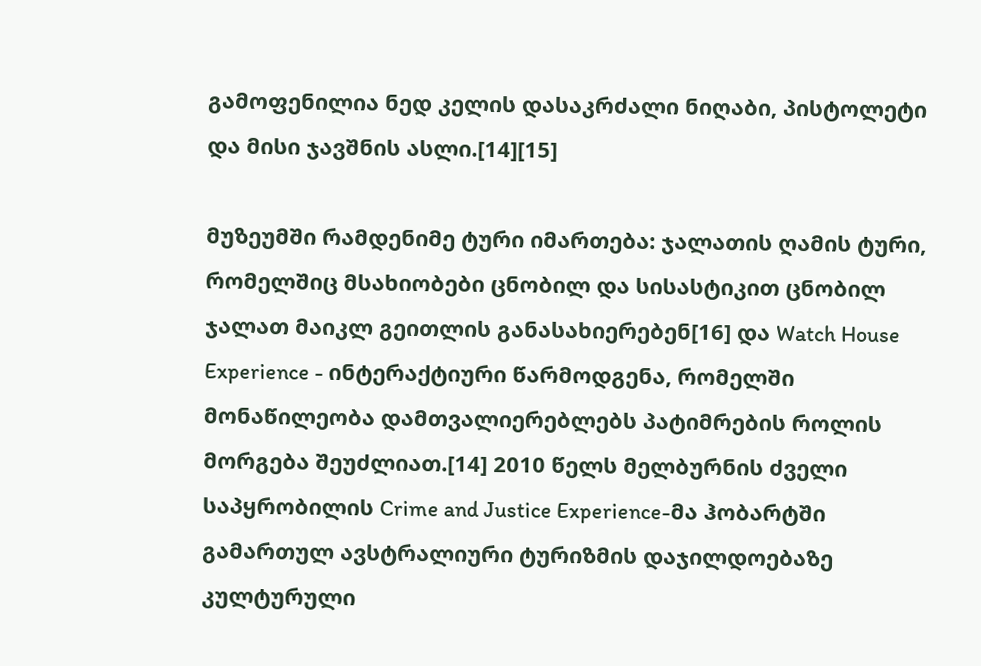გამოფენილია ნედ კელის დასაკრძალი ნიღაბი, პისტოლეტი და მისი ჯავშნის ასლი.[14][15]

მუზეუმში რამდენიმე ტური იმართება: ჯალათის ღამის ტური, რომელშიც მსახიობები ცნობილ და სისასტიკით ცნობილ ჯალათ მაიკლ გეითლის განასახიერებენ[16] და Watch House Experience - ინტერაქტიური წარმოდგენა, რომელში მონაწილეობა დამთვალიერებლებს პატიმრების როლის მორგება შეუძლიათ.[14] 2010 წელს მელბურნის ძველი საპყრობილის Crime and Justice Experience-მა ჰობარტში გამართულ ავსტრალიური ტურიზმის დაჯილდოებაზე კულტურული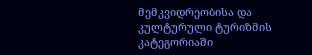მემკვიდრეობისა და კულტურული ტურიზმის კატეგორიაში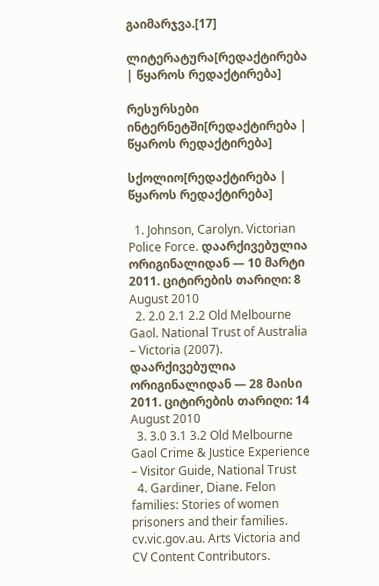გაიმარჯვა.[17]

ლიტერატურა[რედაქტირება | წყაროს რედაქტირება]

რესურსები ინტერნეტში[რედაქტირება | წყაროს რედაქტირება]

სქოლიო[რედაქტირება | წყაროს რედაქტირება]

  1. Johnson, Carolyn. Victorian Police Force. დაარქივებულია ორიგინალიდან — 10 მარტი 2011. ციტირების თარიღი: 8 August 2010
  2. 2.0 2.1 2.2 Old Melbourne Gaol. National Trust of Australia – Victoria (2007). დაარქივებულია ორიგინალიდან — 28 მაისი 2011. ციტირების თარიღი: 14 August 2010
  3. 3.0 3.1 3.2 Old Melbourne Gaol Crime & Justice Experience – Visitor Guide, National Trust
  4. Gardiner, Diane. Felon families: Stories of women prisoners and their families. cv.vic.gov.au. Arts Victoria and CV Content Contributors.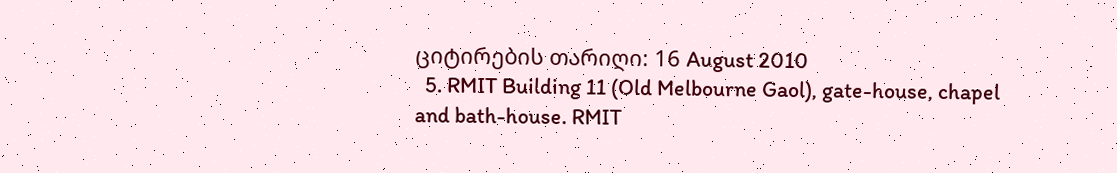ციტირების თარიღი: 16 August 2010
  5. RMIT Building 11 (Old Melbourne Gaol), gate-house, chapel and bath-house. RMIT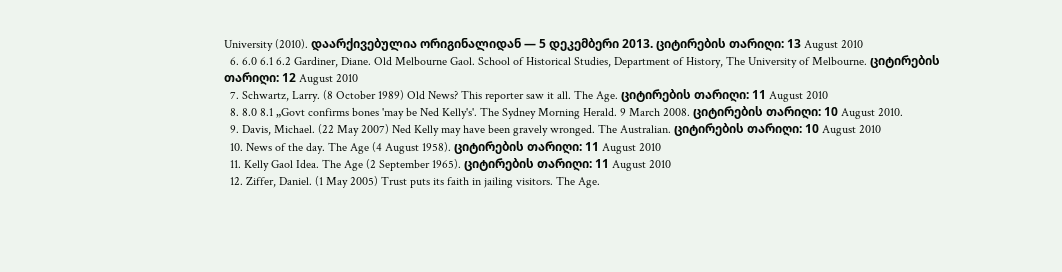University (2010). დაარქივებულია ორიგინალიდან — 5 დეკემბერი 2013. ციტირების თარიღი: 13 August 2010
  6. 6.0 6.1 6.2 Gardiner, Diane. Old Melbourne Gaol. School of Historical Studies, Department of History, The University of Melbourne. ციტირების თარიღი: 12 August 2010
  7. Schwartz, Larry. (8 October 1989) Old News? This reporter saw it all. The Age. ციტირების თარიღი: 11 August 2010
  8. 8.0 8.1 „Govt confirms bones 'may be Ned Kelly's'. The Sydney Morning Herald. 9 March 2008. ციტირების თარიღი: 10 August 2010.
  9. Davis, Michael. (22 May 2007) Ned Kelly may have been gravely wronged. The Australian. ციტირების თარიღი: 10 August 2010
  10. News of the day. The Age (4 August 1958). ციტირების თარიღი: 11 August 2010
  11. Kelly Gaol Idea. The Age (2 September 1965). ციტირების თარიღი: 11 August 2010
  12. Ziffer, Daniel. (1 May 2005) Trust puts its faith in jailing visitors. The Age.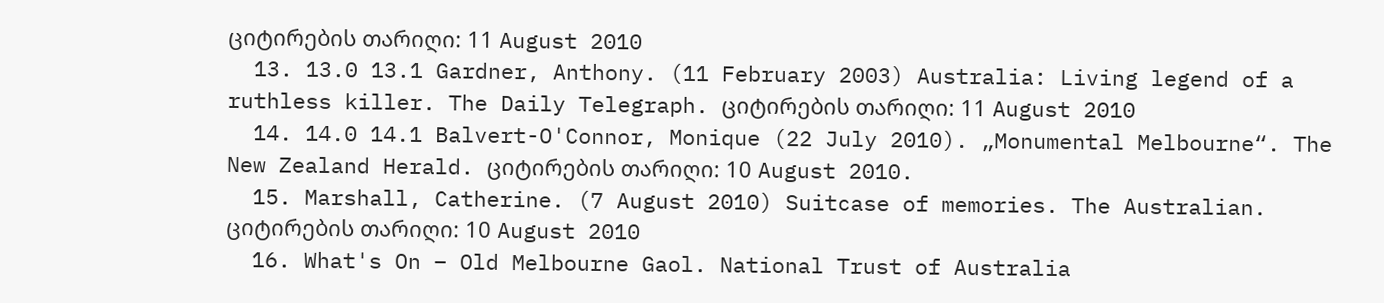ციტირების თარიღი: 11 August 2010
  13. 13.0 13.1 Gardner, Anthony. (11 February 2003) Australia: Living legend of a ruthless killer. The Daily Telegraph. ციტირების თარიღი: 11 August 2010
  14. 14.0 14.1 Balvert-O'Connor, Monique (22 July 2010). „Monumental Melbourne“. The New Zealand Herald. ციტირების თარიღი: 10 August 2010.
  15. Marshall, Catherine. (7 August 2010) Suitcase of memories. The Australian. ციტირების თარიღი: 10 August 2010
  16. What's On – Old Melbourne Gaol. National Trust of Australia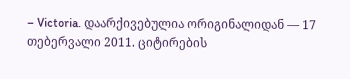– Victoria. დაარქივებულია ორიგინალიდან — 17 თებერვალი 2011. ციტირების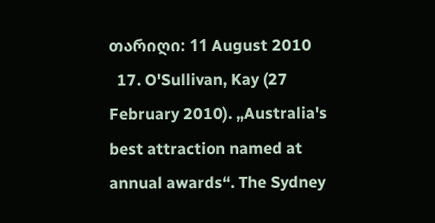თარიღი: 11 August 2010
  17. O'Sullivan, Kay (27 February 2010). „Australia's best attraction named at annual awards“. The Sydney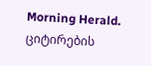Morning Herald. ციტირების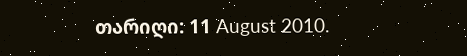თარიღი: 11 August 2010.